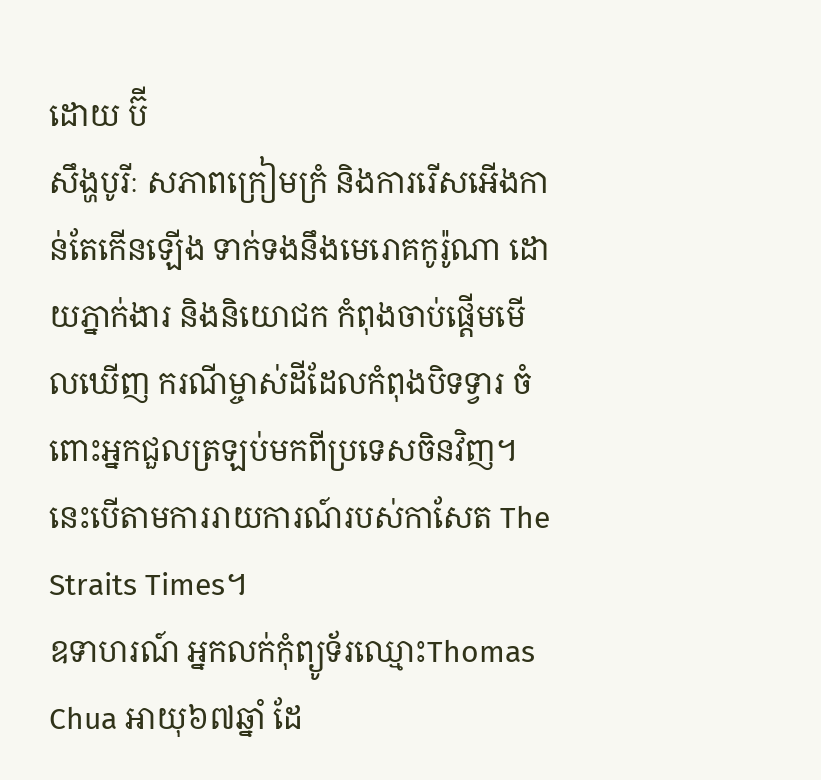ដោយ ប៊ី
សឹង្ហបូរីៈ សភាពក្រៀមក្រំ និងការរើសអើងកាន់តែកើនឡើង ទាក់ទងនឹងមេរោគកូរ៉ូណា ដោយភ្នាក់ងារ និងនិយោជក កំពុងចាប់ផ្តើមមើលឃើញ ករណីម្ចាស់ដីដែលកំពុងបិទទ្វារ ចំពោះអ្នកជួលត្រឡប់មកពីប្រទេសចិនវិញ។ នេះបើតាមការរាយការណ៍របស់កាសែត The Straits Times។
ឧទាហរណ៍ អ្នកលក់កុំព្យូទ័រឈ្មោះThomas Chua អាយុ៦៧ឆ្នាំ ដែ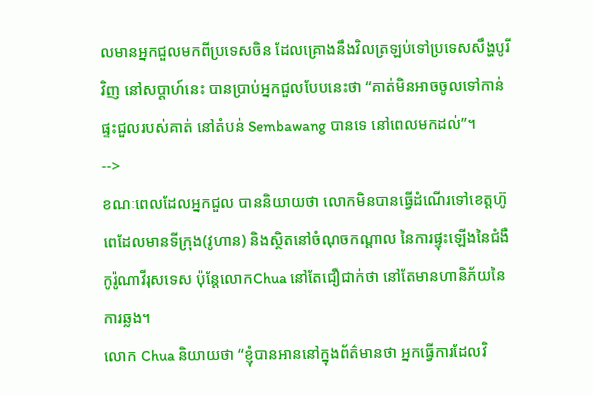លមានអ្នកជួលមកពីប្រទេសចិន ដែលគ្រោងនឹងវិលត្រឡប់ទៅប្រទេសសឹង្ហបូរីវិញ នៅសប្តាហ៍នេះ បានប្រាប់អ្នកជួលបែបនេះថា “គាត់មិនអាចចូលទៅកាន់ផ្ទះជួលរបស់គាត់ នៅតំបន់ Sembawang បានទេ នៅពេលមកដល់”។
-->
ខណៈពេលដែលអ្នកជួល បាននិយាយថា លោកមិនបានធ្វើដំណើរទៅខេត្តហ៊ូពេដែលមានទីក្រុង(វូហាន) និងស្ថិតនៅចំណុចកណ្តាល នៃការផ្ទុះឡើងនៃជំងឺកូរ៉ូណាវីរុសទេស ប៉ុន្តែលោកChua នៅតែជឿជាក់ថា នៅតែមានហានិភ័យនៃការឆ្លង។
លោក Chua និយាយថា “ខ្ញុំបានអាននៅក្នុងព័ត៌មានថា អ្នកធ្វើការដែលវិ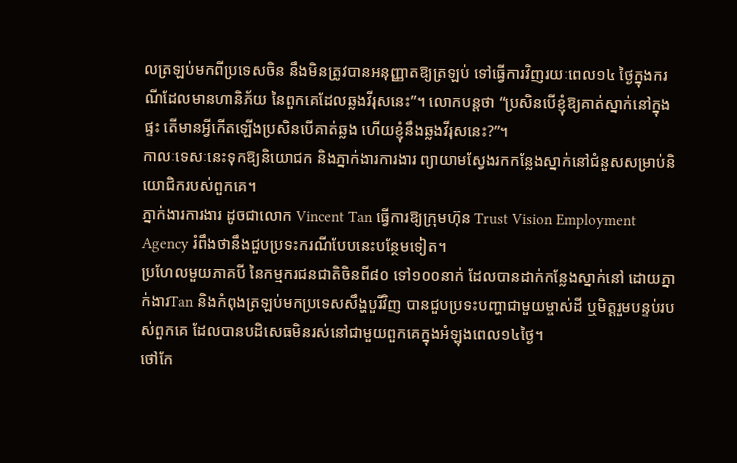លត្រឡប់មកពីប្រទេសចិន នឹងមិនត្រូវបានអនុញ្ញាតឱ្យត្រឡប់ ទៅធ្វើការវិញរយៈពេល១៤ ថ្ងៃក្នុងករណីដែលមានហានិភ័យ នៃពួកគេដែលឆ្លងវីរុសនេះ”។ លោកបន្តថា “ប្រសិនបើខ្ញុំឱ្យគាត់ស្នាក់នៅក្នុងផ្ទះ តើមានអ្វីកើតឡើងប្រសិនបើគាត់ឆ្លង ហើយខ្ញុំនឹងឆ្លងវីរុសនេះ?”។
កាលៈទេសៈនេះទុកឱ្យនិយោជក និងភ្នាក់ងារការងារ ព្យាយាមស្វែងរកកន្លែងស្នាក់នៅជំនួសសម្រាប់និយោជិករបស់ពួកគេ។
ភ្នាក់ងារការងារ ដូចជាលោក Vincent Tan ធ្វើការឱ្យក្រុមហ៊ុន Trust Vision Employment Agency រំពឹងថានឹងជួបប្រទះករណីបែបនេះបន្ថែមទៀត។
ប្រហែលមួយភាគបី នៃកម្មករជនជាតិចិនពី៨០ ទៅ១០០នាក់ ដែលបានដាក់កន្លែងស្នាក់នៅ ដោយភ្នាក់ងារTan និងកំពុងត្រឡប់មកប្រទេសសឹង្ហបួរីវិញ បានជួបប្រទះបញ្ហាជាមួយម្ចាស់ដី ឬមិត្តរួមបន្ទប់របស់ពួកគេ ដែលបានបដិសេធមិនរស់នៅជាមួយពួកគេក្នុងអំឡុងពេល១៤ថ្ងៃ។
ថៅកែ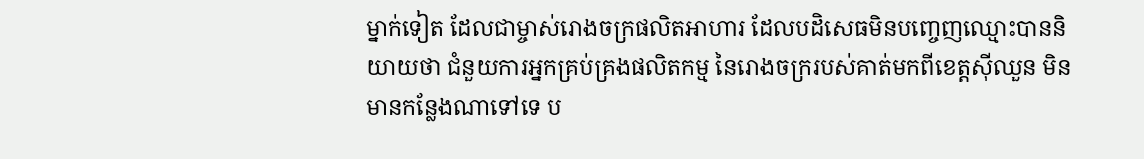ម្នាក់ទៀត ដែលជាម្ចាស់រោងចក្រផលិតអាហារ ដែលបដិសេធមិនបញ្ចេញឈ្មោះបាននិយាយថា ជំនួយការអ្នកគ្រប់គ្រងផលិតកម្ម នៃរោងចក្ររបស់គាត់មកពីខេត្តស៊ីឈួន មិនមានកន្លែងណាទៅទេ ប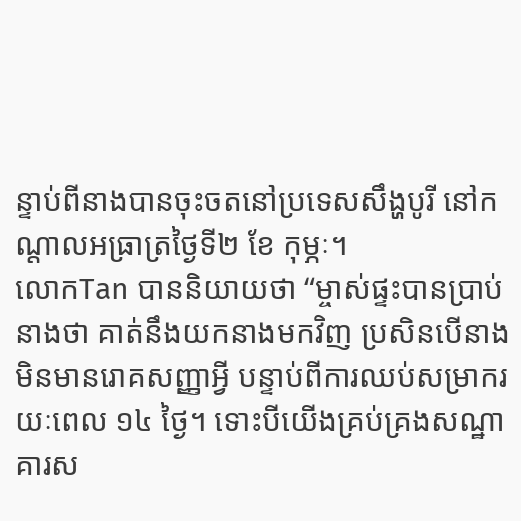ន្ទាប់ពីនាងបានចុះចតនៅប្រទេសសឹង្ហបូរី នៅកណ្តាលអធ្រាត្រថ្ងៃទី២ ខែ កុម្ភៈ។
លោកTan បាននិយាយថា “ម្ចាស់ផ្ទះបានប្រាប់នាងថា គាត់នឹងយកនាងមកវិញ ប្រសិនបើនាងមិនមានរោគសញ្ញាអ្វី បន្ទាប់ពីការឈប់សម្រាករយៈពេល ១៤ ថ្ងៃ។ ទោះបីយើងគ្រប់គ្រងសណ្ឋាគារស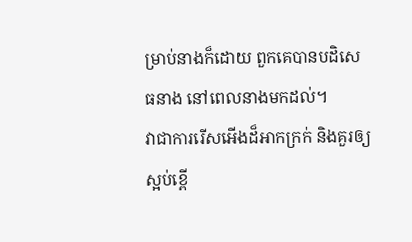ម្រាប់នាងក៏ដោយ ពួកគេបានបដិសេធនាង នៅពេលនាងមកដល់។
វាជាការរើសអើងដ៏អាកក្រក់ និងគួរឲ្យស្អប់ខ្ពើ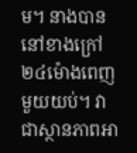ម។ នាងបាននៅខាងក្រៅ២៤ម៉ោងពេញមួយយប់។ វាជាស្ថានភាពអា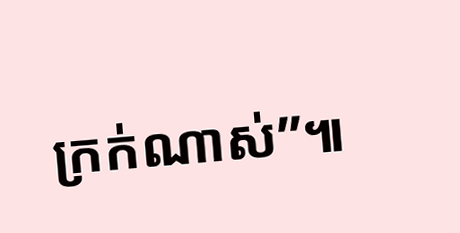ក្រក់ណាស់”៕